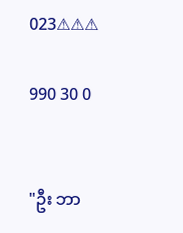023⚠⚠⚠

990 30 0


"ဦး ဘာ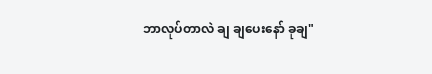ဘာလုပ်တာလဲ ချ ချပေးနော် ခုချ"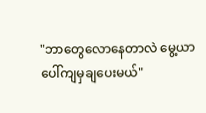"ဘာတွေလောနေတာလဲ မွေ့ယာပေါ်ကျမှချပေးမယ်"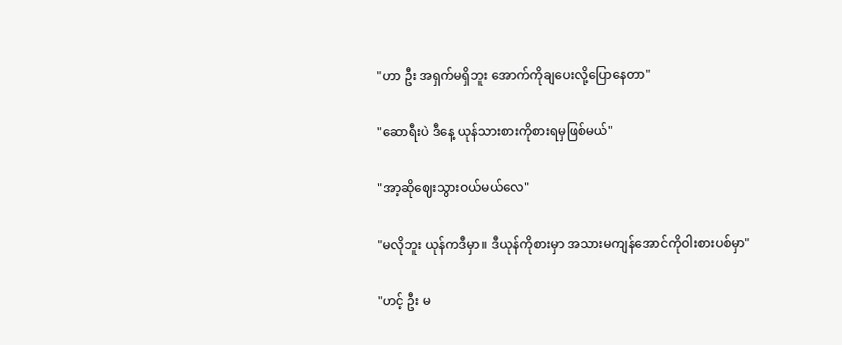"ဟာ ဦး အရှက်မရှိဘူး အောက်ကိုချပေးလို့ပြောနေတာ"

"ဆောရီးပဲ ဒီနေ့ ယုန်သားစားကိုစားရမှဖြစ်မယ်"

"အာ့ဆိုဈေးသွားဝယ်မယ်လေ"

"မလိုဘူး ယုန်ကဒီမှာ။ ဒီယုန်ကိုစားမှာ အသားမကျန်အောင်ကိုဝါးစားပစ်မှာ"

"ဟင့် ဦး မ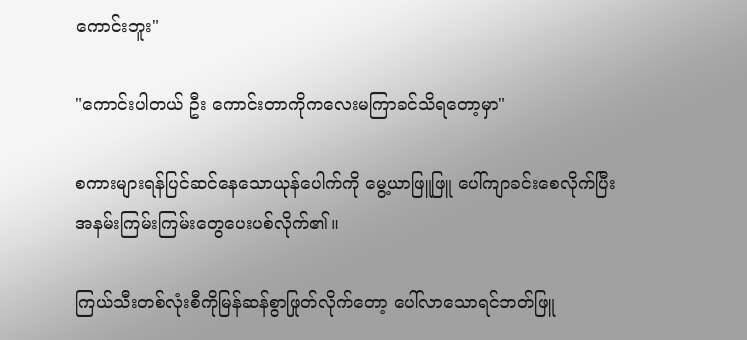ကောင်းဘူး"

"ကောင်းပါတယ် ဦး ကောင်းတာကိုကလေးမကြာခင်သိရတော့မှာ"

စကားများရန်ပြင်ဆင်နေသောယုန်ပေါက်ကို မွေ့ယာဖြူဖြူ ပေါ်ကျာခင်းစေလိုက်ပြီး အနမ်းကြမ်းကြမ်းတွေပေးပစ်လိုက်၏။

ကြယ်သီးတစ်လုံးစီကိုမြန်ဆန်စွာဖြုတ်လိုက်တော့ ပေါ်လာသောရင်ဘတ်ဖြူ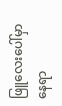ဖြူလေးပေါ်မှာနေရာ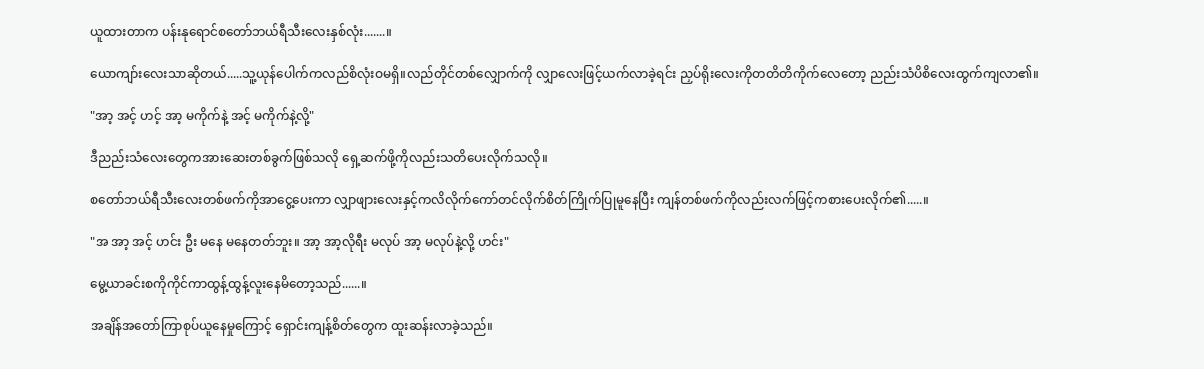ယူထားတာက ပန်းနုရောင်စတော်ဘယ်ရီသီးလေးနှစ်လုံး.......။

ယောကျာ်းလေးသာဆိုတယ်.....သူ့ယုန်ပေါက်ကလည်စိလုံးဝမရှိ။လည်တိုင်တစ်လျှောက်ကို လျှာလေးဖြင့်ယက်လာခဲ့ရင်း ညှပ်ရိုးလေးကိုတတိတိကိုက်လေတော့ ညည်းသံပိစိလေးထွက်ကျလာ၏။

"အာ့ အင့် ဟင့် အာ့ မကိုက်နဲ့ အင့် မကိုက်နဲ့လို့"

ဒီညည်းသံလေးတွေကအားဆေးတစ်ခွက်ဖြစ်သလို ရှေ့ဆက်ဖို့ကိုလည်းသတိပေးလိုက်သလို။

စတော်ဘယ်ရီသီးလေးတစ်ဖက်ကိုအာငွေ့ပေးကာ လျှာဖျားလေးနှင့်ကလိလိုက်ကော်တင်လိုက်စိတ်ကြိုက်ပြုမူနေပြီး ကျန်တစ်ဖက်ကိုလည်းလက်ဖြင့်ကစားပေးလိုက်၏.....။

"အ အာ့ အင့် ဟင်း ဦး မနေ မနေတတ်ဘူး။ အာ့ အာ့လိုရီး မလုပ် အာ့ မလုပ်နဲ့လို့ ဟင်း"

မွေ့ယာခင်းစကိုကိုင်ကာထွန့်ထွန့်လူးနေမိတော့သည်......။

အချိန်အတော်ကြာစုပ်ယူနေမှုကြောင့် ရှောင်းကျန့်စိတ်တွေက ထူးဆန်းလာခဲ့သည်။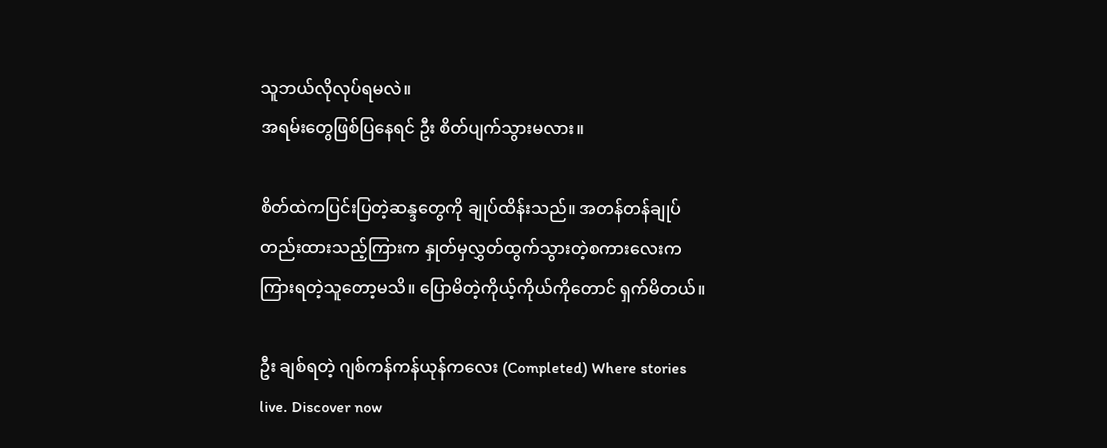သူဘယ်လိုလုပ်ရမလဲ။
အရမ်းတွေဖြစ်ပြနေရင် ဦး စိတ်ပျက်သွားမလား။

စိတ်ထဲကပြင်းပြတဲ့ဆန္ဒတွေကို ချုပ်ထိန်းသည်။ အတန်တန်ချုပ်တည်းထားသည့်ကြားက နှုတ်မှလွှတ်ထွက်သွားတဲ့စကားလေးက ကြားရတဲ့သူတော့မသိ။ ပြောမိတဲ့ကိုယ့်ကိုယ်ကိုတောင် ရှက်မိတယ်။

ဦး ချစ်ရတဲ့ ဂျစ်ကန်ကန်ယုန်ကလေး (Completed) Where stories live. Discover now